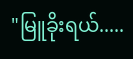"မြူခိုးရယ်.....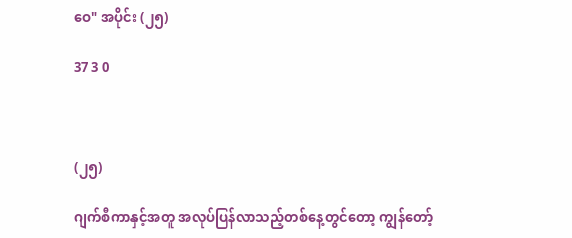ဝေ" အပိုင်း (၂၅)

37 3 0



(၂၅)

ဂျက်စီကာနှင့်အတူ အလုပ်ပြန်လာသည့်တစ်နေ့တွင်တော့ ကျွန်တော့်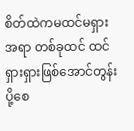စိတ်ထဲကမထင်မရှားအရာ တစ်ခုထင် ထင်ရှားရှားဖြစ်အောင်တွန်းပို့စေ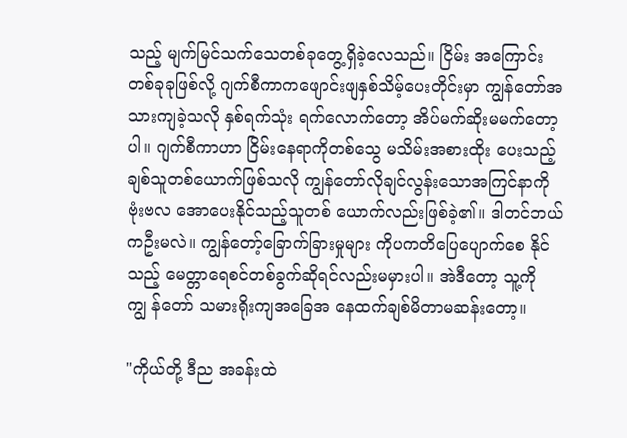သည့် မျက်မြင်သက်သေတစ်ခုတွေ့ရှိခဲ့လေသည်။ ငြိမ်း အကြောင်း တစ်ခုခုဖြစ်လို့ ဂျက်စီကာကဖျောင်းဖျနှစ်သိမ့်ပေးတိုင်းမှာ ကျွန်တော်အသားကျခဲ့သလို နှစ်ရက်သုံး ရက်လောက်တော့ အိပ်မက်ဆိုးမမက်တော့ပါ။ ဂျက်စီကာဟာ ငြိမ်းနေရာကိုတစ်သွေ မသိမ်းအစားထိုး ပေးသည့်ချစ်သူတစ်ယောက်ဖြစ်သလို ကျွန်တော်လိုချင်လွန်းသောအကြင်နာကို ဗုံးဗလ အောပေးနိုင်သည့်သူတစ် ယောက်လည်းဖြစ်ခဲ့၏။ ဒါတင်ဘယ်ကဦးမလဲ။ ကျွန်တော့်ခြောက်ခြားမှုများ ကိုပကတိပြေပျောက်စေ နိုင်သည့် မေတ္တာရေစင်တစ်ခွက်ဆိုရင်လည်းမမှားပါ။ အဲဒီတော့ သူ့ကိုကျွ န်တော် သမားရိုးကျအခြေအ နေထက်ချစ်မိတာမဆန်းတော့။

"ကိုယ်တို့ ဒီည အခန်းထဲ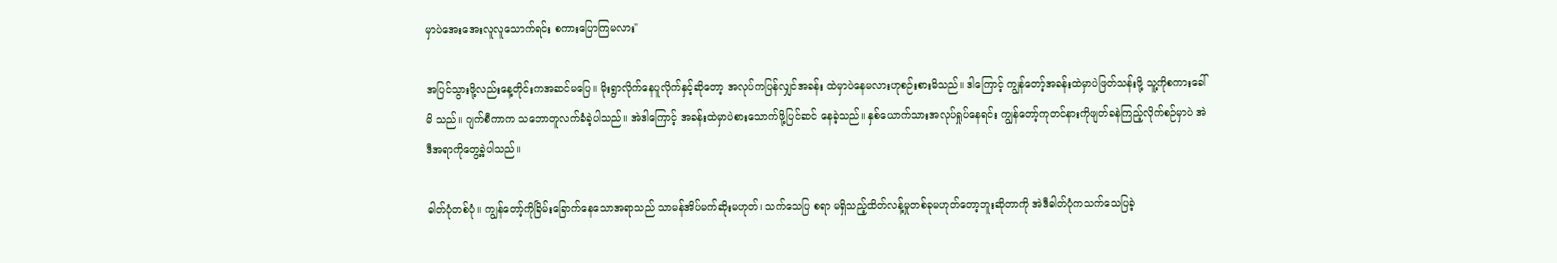မှာပဲအေးအေးလူလူသောက်ရင်း စကားပြောကြမလား"

အပြင်သွားဖို့လည်းနေ့တိုင်းကအဆင်မပြေ။ မိုးရွာလိုက်နေပူလိုက်နှင့်ဆိုတော့ အလုပ်ကပြန်လျှင်အခန်း ထဲမှာပဲနေမလားဟုစဉ်းစားမိသည်။ ဒါကြောင့် ကျွန်တော့်အခန်းထဲမှာပဲဖြတ်သန်းဖို့ သူ့ကိုစကားခေါ်မိ သည်။ ဂျက်စီကာက သဘောတူလက်ခံခဲ့ပါသည်။ အဲဒါကြောင့် အခန်းထဲမှာပဲစားသောက်ဖို့ပြင်ဆင် နေခဲ့သည်။ နှစ်ယောက်သားအလုပ်ရှုပ်နေရင်း ကျွန်တော့်ကုတင်နားကိုဖျတ်ခနဲကြည့်လိုက်စဉ်မှာပဲ အဲဒီအရာကိုတွေ့ခဲ့ပါသည်။

ဓါတ်ပုံတစ်ပုံ။ ကျွန်တော့်ကိုခြိမ်းခြောက်နေသောအရာသည် သာမန်အိပ်မက်ဆိုးမဟုတ်၊ သက်သေပြ စရာ မရှိသည့်ထိတ်လန့်မှုတစ်ခုမဟုတ်တော့ဘူးဆိုတာကို အဲဒီဓါတ်ပုံကသက်သေပြခဲ့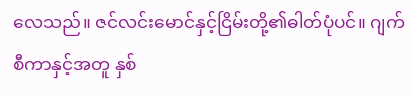လေသည်။ ဇင်လင်းမောင်နှင့်ငြိမ်းတို့၏ဓါတ်ပုံပင်။ ဂျက်စီကာနှင့်အတူ နှစ်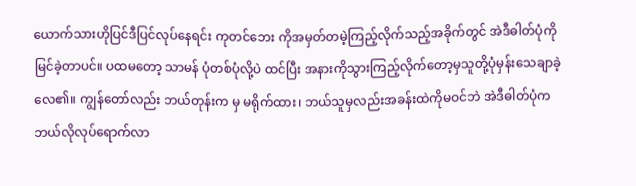ယောက်သားဟိုပြင်ဒီပြင်လုပ်နေရင်း ကုတင်ဘေး ကိုအမှတ်တမဲ့ကြည့်လိုက်သည့်အခိုက်တွင် အဲဒီဓါတ်ပုံကိုမြင်ခဲ့တာပင်။ ပထမတော့ သာမန် ပုံတစ်ပုံလို့ပဲ ထင်ပြီး အနားကိုသွားကြည့်လိုက်တော့မှသူတို့ပုံမှန်းသေချာခဲ့လေ၏။ ကျွန်တော်လည်း ဘယ်တုန်းက မှ မရိုက်ထား၊ ဘယ်သူမှလည်းအခန်းထဲကိုမဝင်ဘဲ အဲဒီဓါတ်ပုံကဘယ်လိုလုပ်ရောက်လာ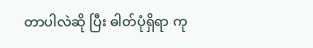တာပါလဲဆို ပြီး ဓါတ်ပုံရှိရာ ကု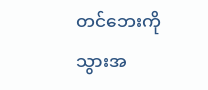တင်ဘေးကိုသွားအ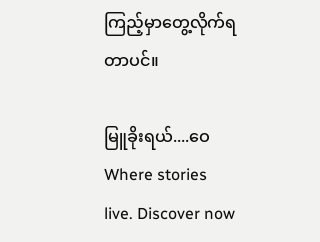ကြည့်မှာတွေ့လိုက်ရတာပင်။

မြူခိုးရယ်....ဝေWhere stories live. Discover now